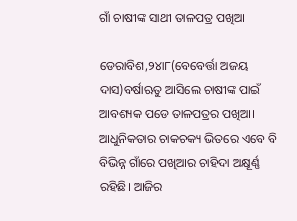ଗାଁ ଚାଷୀଙ୍କ ସାଥୀ ତାଳପତ୍ର ପଖିଆ

ଡେରାବିଶ,୨୪ା୮(ବେବେର୍ତ୍ତା ଅଜୟ ଦାସ)ବର୍ଷାଋତୁ ଆସିଲେ ଚାଷୀଙ୍କ ପାଇଁ ଆବଶ୍ୟକ ପଡେ ତାଳପତ୍ରର ପଖିଆ। ଆଧୁନିକତାର ଚାକଚକ୍ୟ ଭିତରେ ଏବେ ବି ବିଭିନ୍ନ ଗାଁରେ ପଖିଆର ଚାହିଦା ଅକ୍ଷୂର୍ଣ୍ଣ ରହିଛି। ଆଜିର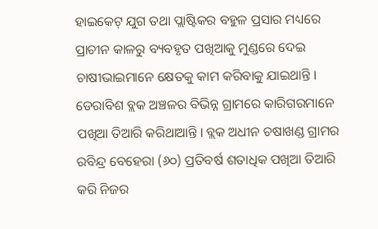ହାଇକେଟ୍‌ ଯୁଗ ତଥା ପ୍ଲାଷ୍ଟିକର ବହୁଳ ପ୍ରସାର ମଧ୍ୟରେ ପ୍ରାଚୀନ କାଳରୁ ବ୍ୟବହୃତ ପଖିଆକୁ ମୁଣ୍ଡରେ ଦେଇ ଚାଷୀଭାଇମାନେ କ୍ଷେତକୁ କାମ କରିବାକୁ ଯାଇଥାନ୍ତି।
ଡେରାବିଶ ବ୍ଲକ ଅଞ୍ଚଳର ବିଭିନ୍ନ ଗ୍ରାମରେ କାରିଗରମାନେ ପଖିଆ ତିଆରି କରିଥାଆନ୍ତି। ବ୍ଲକ ଅଧୀନ ଚଷାଖଣ୍ଡ ଗ୍ରାମର ରବିନ୍ଦ୍ର ବେହେରା (୬୦) ପ୍ରତିବର୍ଷ ଶତାଧିକ ପଖିଆ ତିଆରି କରି ନିଜର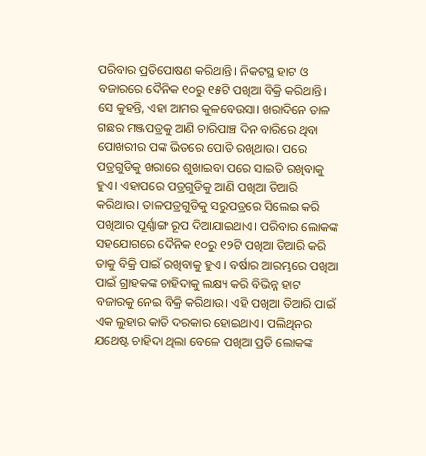ପରିବାର ପ୍ରତିପୋଷଣ କରିଥାନ୍ତି। ନିକଟସ୍ଥ ହାଟ ଓ ବଜାରରେ ଦୈନିକ ୧୦ରୁ ୧୫ଟି ପଖିଆ ବିକ୍ରି କରିଥାନ୍ତି। ସେ କୁହନ୍ତି, ଏହା ଆମର କୁଳବେଉସା। ଖରାଦିନେ ତାଳ ଗଛର ମଞ୍ଜପତ୍ରକୁ ଆଣି ଚାରିପାଞ୍ଚ ଦିନ ବାରିରେ ଥିବା ପୋଖରୀର ପଙ୍କ ଭିତରେ ପୋତି ରଖିଥାଉ। ପରେ ପତ୍ରଗୁଡିକୁ ଖରାରେ ଶୁଖାଇବା ପରେ ସାଇତି ରଖିବାକୁ ହୁଏ। ଏହାପରେ ପତ୍ରଗୁଡିକୁ ଆଣି ପଖିଆ ତିଆରି କରିଥାଉ। ତାଳପତ୍ରଗୁଡିକୁ ସରୁପତ୍ରରେ ସିଲେଇ କରି ପଖିଆର ପୂର୍ଣ୍ଣାଙ୍ଗ ରୂପ ଦିଆଯାଇଥାଏ। ପରିବାର ଲୋକଙ୍କ ସହଯୋଗରେ ଦୈନିକ ୧୦ରୁ ୧୨ଟି ପଖିଆ ତିଆରି କରି ତାକୁ ବିକ୍ରି ପାଇଁ ରଖିବାକୁ ହୁଏ । ବର୍ଷାର ଆରମ୍ଭରେ ପଖିଆ ପାଇଁ ଗ୍ରାହକଙ୍କ ଚାହିଦାକୁ ଲକ୍ଷ୍ୟ କରି ବିଭିନ୍ନ ହାଟ ବଜାରକୁ ନେଇ ବିକ୍ରି କରିଥାଉ। ଏହି ପଖିଆ ତିଆରି ପାଇଁ ଏକ ଲୁହାର କାତି ଦରକାର ହୋଇଥାଏ। ପଲିଥିନର ଯଥେଷ୍ଟ ଚାହିଦା ଥିଲା ବେଳେ ପଖିଆ ପ୍ରତି ଲୋକଙ୍କ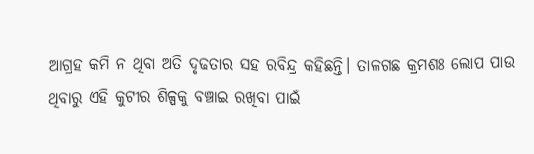ଆଗ୍ରହ କମି ନ ଥିବା ଅତି ଦୃଢତାର ସହ ରବିନ୍ଦ୍ର କହିଛନ୍ତି। ତାଳଗଛ କ୍ରମଶଃ ଲୋପ ପାଉ ଥିବାରୁ ଏହି କୁଟୀର ଶିଳ୍ପକୁ ବଞ୍ଚାଇ ରଖିବା ପାଇଁ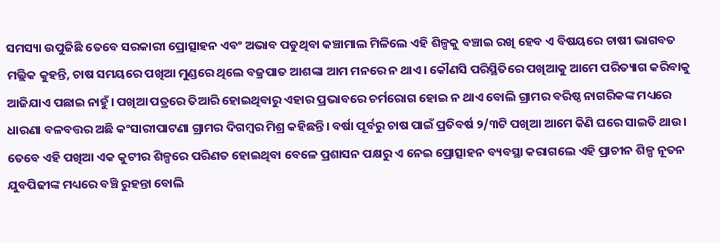ସମସ୍ୟା ଉପୁଜିଛି ତେବେ ସରକାରୀ ପ୍ରୋତ୍ସାହନ ଏବଂ ଅଭାବ ପଡୁଥିବା କଞ୍ଚାମାଲ ମିଳିଲେ ଏହି ଶିଳ୍ପକୁ ବଞ୍ଚାଇ ରଖି ହେବ ଏ ବିଷୟରେ ଚାଷୀ ଭାଗବତ ମଲ୍ଲିକ କୁହନ୍ତି, ଚାଷ ସମୟରେ ପଖିଆ ମୁଣ୍ଡରେ ଥିଲେ ବଜ୍ରପାତ ଆଶଙ୍କା ଆମ ମନରେ ନ ଥାଏ। କୌଣସି ପରିସ୍ଥିତିରେ ପଖିଆକୁ ଆମେ ପରିତ୍ୟାଗ କରିବାକୁ ଆଜିଯାଏ ପଛାଇ ନାହୁଁ। ପଖିଆ ପତ୍ରରେ ତିଆରି ହୋଇଥିବାରୁ ଏହାର ପ୍ରଭାବରେ ଚର୍ମରୋଗ ହୋଇ ନ ଥାଏ ବୋଲି ଗ୍ରାମର ବରିଷ୍ଠ ନାଗରିକଙ୍କ ମଧ୍ୟରେ ଧାରଣା ବଳବତ୍ତର ଅଛି କଂସାରୀପାଟଣା ଗ୍ରାମର ଦିଗମ୍ବର ମିଶ୍ର କହିଛନ୍ତି। ବର୍ଷା ପୂର୍ବରୁ ଚାଷ ପାଇଁ ପ୍ରତିବର୍ଷ ୨/୩ଟି ପଖିଆ ଆମେ କିଣି ଘରେ ସାଇତି ଥାଉ। ତେବେ ଏହି ପଖିଆ ଏକ କୁଟୀର ଶିଳ୍ପରେ ପରିଣତ ହୋଇଥିବା ବେଳେ ପ୍ରଶାସନ ପକ୍ଷରୁ ଏ ନେଇ ପ୍ରୋତ୍ସାହନ ବ୍ୟବସ୍ଥା କରାଗଲେ ଏହି ପ୍ରାଚୀନ ଶିଳ୍ପ ନୂତନ ଯୁବପିଢୀଙ୍କ ମଧ୍ୟରେ ବଞ୍ଚି ରୁହନ୍ତା ବୋଲି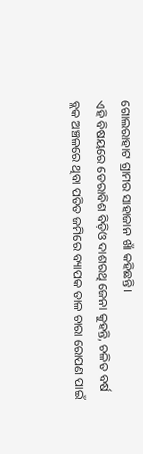ଗୋଲରାହାଟ ଗ୍ରାମର ସାହାଜାନ ଖାଁ କହିଛନ୍ତି।
ଏହି ବିଷୟରେ ଡେରାବିଶ ବିଡ଼ିଓ ଦାଶରଥି ଜେନା କୁହନ୍ତି, ଚଳିତ ବର୍ଷ ବ୍ଲକ ଅଞ୍ଚଳରେ ଥିବା ପତିତ ଜମିରେ ବ୍ୟାପକ ତାଳ ଚାରା ରୋପଣ ପାଇଁ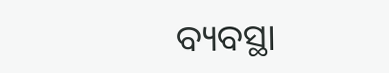ବ୍ୟବସ୍ଥା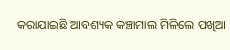କରାଯାଇଛି ଆବଶ୍ୟକ କଞ୍ଚାମାଲ ମିଳିଲେ ପଖିଆ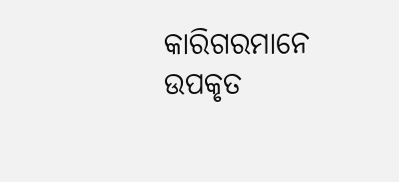କାରିଗରମାନେ ଉପକୃତ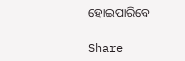ହୋଇପାରିବେ

Share